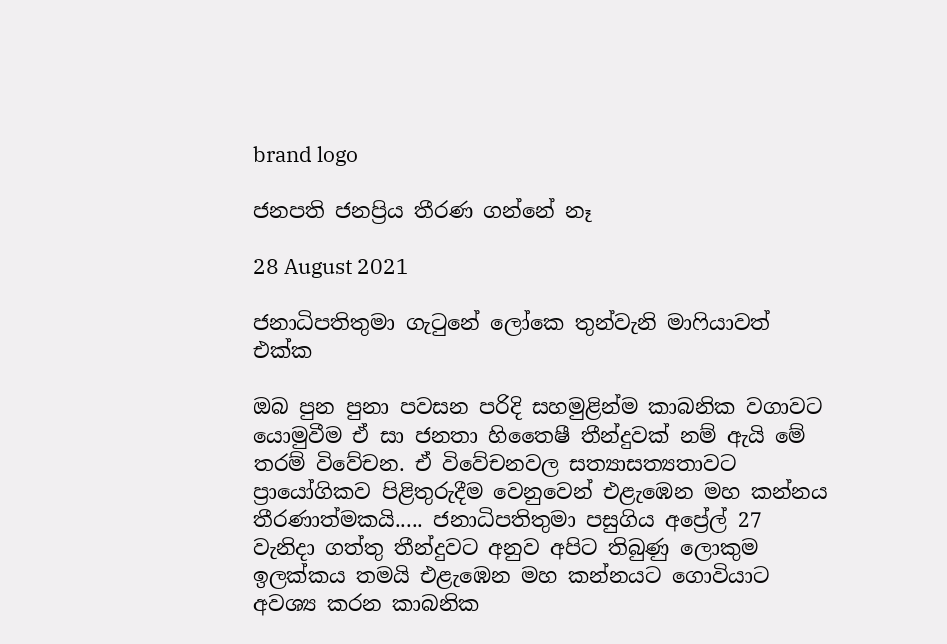brand logo

ජනපති ජනප්‍රිය තීරණ ගන්නේ නෑ

28 August 2021

ජනාධිපතිතුමා ගැටුනේ ලෝකෙ තුන්වැනි මාෆියාවත් එක්ක

ඔබ පුන පුනා පවසන පරිදි සහමුළින්ම කාබනික වගාවට යොමුවීම ඒ සා ජනතා හිතෛෂී තීන්දුවක් නම් ඇයි මේ තරම් විවේචන. ඒ විවේචනවල සත්‍යාසත්‍යතාවට ප්‍රායෝගිකව පිළිතුරුදීම වෙනුවෙන් එළැඹෙන මහ කන්නය තීරණාත්මකයි..... ජනාධිපතිතුමා පසුගිය අප්‍රේල් 27 වැනිදා ගත්තු තීන්දුවට අනුව අපිට තිබුණු ලොකුම ඉලක්කය තමයි එළැඹෙන මහ කන්නයට ගොවියාට අවශ්‍ය කරන කාබනික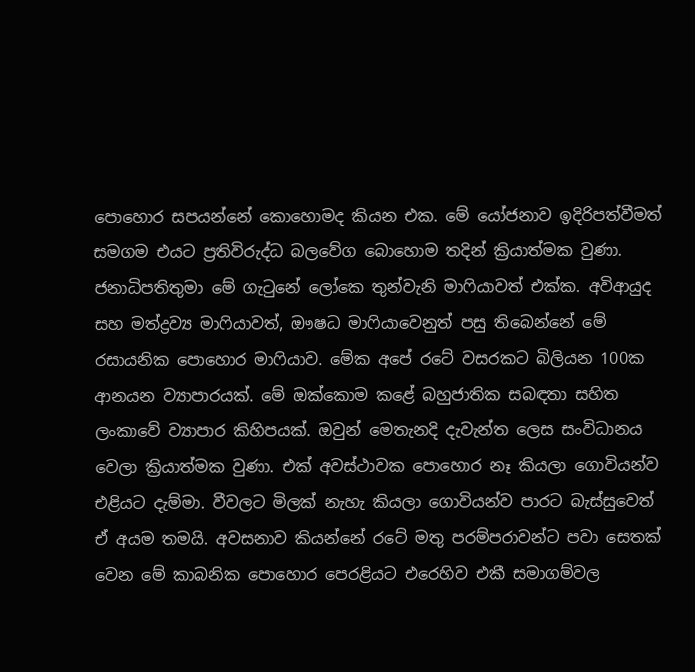පොහොර සපයන්නේ කොහොමද කියන එක. මේ යෝජනාව ඉදිරිපත්වීමත් සමගම එයට ප්‍රතිවිරුද්ධ බලවේග බොහොම තදින් ක්‍රියාත්මක වුණා. ජනාධිපතිතුමා මේ ගැටුනේ ලෝකෙ තුන්වැනි මාෆියාවත් එක්ක. අවිආයුද සහ මත්ද්‍රව්‍ය මාෆියාවත්, ඖෂධ මාෆියාවෙනුත් පසු තිබෙන්නේ මේ රසායනික පොහොර මාෆියාව. මේක අපේ රටේ වසරකට බිලියන 100ක ආනයන ව්‍යාපාරයක්. මේ ඔක්කොම කළේ බහුජාතික සබඳතා සහිත ලංකාවේ ව්‍යාපාර කිහිපයක්. ඔවුන් මෙතැනදි දැවැන්ත ලෙස සංවිධානය වෙලා ක්‍රියාත්මක වුණා. එක් අවස්ථාවක පොහොර නෑ කියලා ගොවියන්ව එළියට දැම්මා. වීවලට මිලක් නැහැ කියලා ගොවියන්ව පාරට බැස්සුවෙත් ඒ අයම තමයි. අවසනාව කියන්නේ රටේ මතු පරම්පරාවන්ට පවා සෙතක් වෙන මේ කාබනික පොහොර පෙරළියට එරෙහිව එකී සමාගම්වල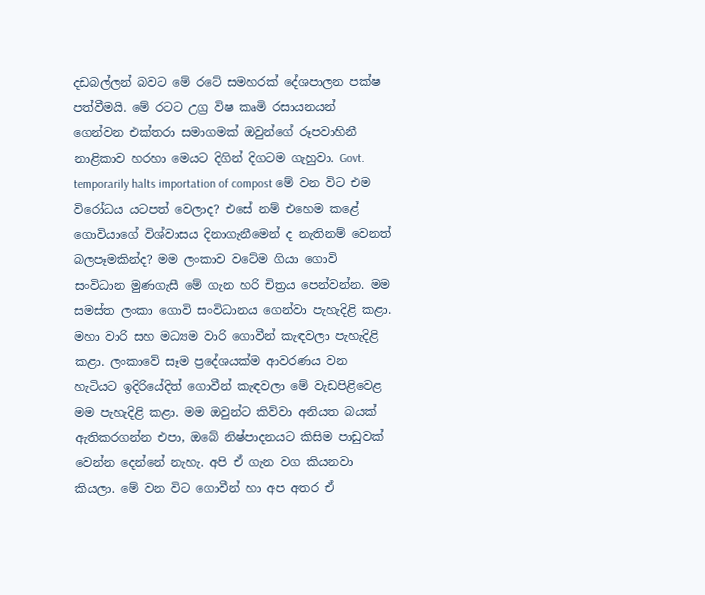දඩබල්ලන් බවට මේ රටේ සමහරක් දේශපාලන පක්ෂ පත්වීමයි. මේ රටට උග්‍ර විෂ කෘමි රසායනයන් ගෙන්වන එක්තරා සමාගමක් ඔවුන්ගේ රූපවාහිනී නාළිකාව හරහා මෙයට දිගින් දිගටම ගැහුවා. Govt. temporarily halts importation of compost මේ වන විට එම විරෝධය යටපත් වෙලාද? එසේ නම් එහෙම කළේ ගොවියාගේ විශ්වාසය දිනාගැනීමෙන් ද නැතිනම් වෙනත් බලපෑමකින්ද? මම ලංකාව වටේම ගියා ගොවි සංවිධාන මුණගැසී මේ ගැන හරි චිත්‍රය පෙන්වන්න. මම සමස්ත ලංකා ගොවි සංවිධානය ගෙන්වා පැහැදිළි කළා. මහා වාරි සහ මධ්‍යම වාරි ගොවීන් කැඳවලා පැහැදිළි කළා. ලංකාවේ සෑම ප්‍රදේශයක්ම ආවරණය වන හැටියට ඉදිරියේදිත් ගොවීන් කැඳවලා මේ වැඩපිළිවෙළ මම පැහැදිළි කළා. මම ඔවුන්ට කිව්වා අනියත බයක් ඇතිකරගන්න එපා, ඔබේ නිෂ්පාදනයට කිසිම පාඩුවක් වෙන්න දෙන්නේ නැහැ. අපි ඒ ගැන වග කියනවා කියලා. මේ වන විට ගොවීන් හා අප අතර ඒ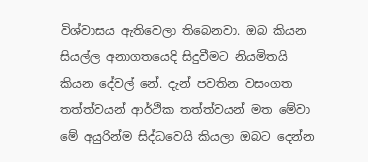විශ්වාසය ඇතිවෙලා තිබෙනවා. ඔබ කියන සියල්ල අනාගතයෙදි සිදුවීමට නියමිතයි කියන දේවල් ‍නේ. දැන් පවතින වසංගත තත්ත්වයන් ආර්ථික තත්ත්වයන් මත මේවා මේ අයුරින්ම සිද්ධවෙයි කියලා ඔබට දෙන්න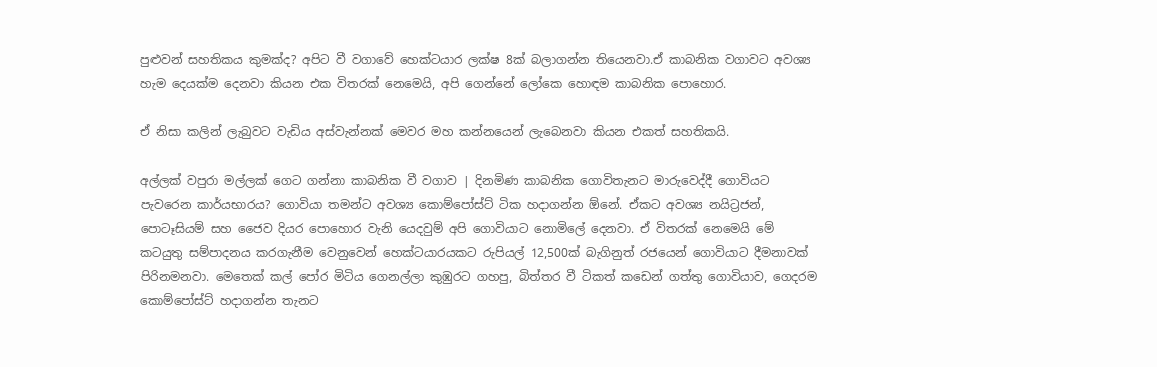පුළුවන් සහතිකය කුමක්ද? අපිට වී වගාවේ හෙක්ටයාර ලක්ෂ 8ක් බලාගන්න තියෙනවා.ඒ කාබනික වගාවට අවශ්‍ය හැම දෙයක්ම දෙනවා කියන එක විතරක් නෙමෙයි, අපි ගෙන්නේ ලෝකෙ හොඳම කාබනික පොහොර.

ඒ නිසා කලින් ලැබුවට වැඩිය අස්වැන්නක් මෙවර මහ කන්නයෙන් ලැබෙනවා කියන එකත් සහතිකයි.

අල්ලක් වපුරා මල්ලක් ගෙට ගන්නා කාබනික වී වගාව | දිනමිණ කාබනික ගොවිතැනට මාරුවෙද්දී ගොවියට පැවරෙන කාර්යභාරය? ගොවියා තමන්ට අවශ්‍ය කොම්පෝස්ට් ටික හදාගන්න ඕනේ. ඒකට අවශ්‍ය නයිට්‍රජන්, පොටෑසියම් සහ ජෛව දියර පොහොර වැනි යෙදවුම් අපි ගොවියාට නොමිලේ දෙනවා. ඒ විතරක් නෙමෙයි මේ කටයුතු සම්පාදනය කරගැනීම වෙනුවෙන් හෙක්ටයාරයකට රුපියල් 12,500ක් බැගිනුත් රජයෙන් ගොවියාට දීමනාවක් පිරිනමනවා. මෙතෙක් කල් පෝර මිටිය ගෙනල්ලා ‍කුඹුරට ගහපු, බිත්තර වී ටිකත් කඩෙන් ගත්තු ගොවියාව, ගෙදරම කොම්පෝස්ට් හදාගන්න තැනට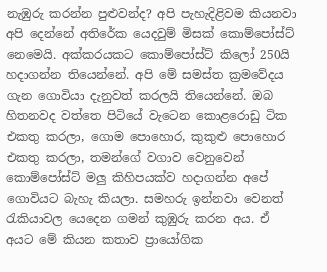නැඹුරු කරන්න පුළුවන්ද? අපි පැහැදිළිවම කියනවා අපි දෙන්නේ අතිරේක යෙදවුම් මිසක් කොම්පෝස්ට් නෙමෙයි. අක්කරයකට කොම්පෝස්ට් කිලෝ 250යි හදාගන්න තියෙන්නේ. අපි මේ සමස්ත ක්‍රමවේදය ගැන ගොවියා දැනුවත් කරලයි තියෙන්නේ. ඔබ හිතනවද වත්තෙ පිටියේ වැටෙන කොළරොඩු ටික එකතු කරලා, ගොම පොහොර, කුකුළු පොහොර එකතු කරලා, තමන්ගේ වගාව වෙනුවෙන් කොම්පෝස්ට් මලු කිහිපයක්ව හදාගන්න අපේ ගොවියට බැහැ කියලා. සමහරු ඉන්නවා වෙනත් රැකියාවල යෙදෙන ගමන් කුඹුරු කරන අය. ඒ අයට මේ කියන කතාව ප්‍රායෝගික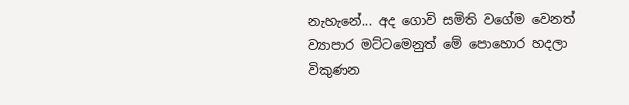නැහැනේ... අද ගොවි සමිති වගේම වෙනත් ව්‍යාපාර මට්ටමෙනුත් මේ පොහොර හදලා විකුණන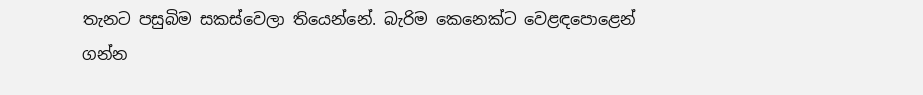තැනට පසුබිම සකස්වෙලා තියෙන්නේ. බැරිම කෙනෙක්ට වෙළඳපොළෙන් ගන්න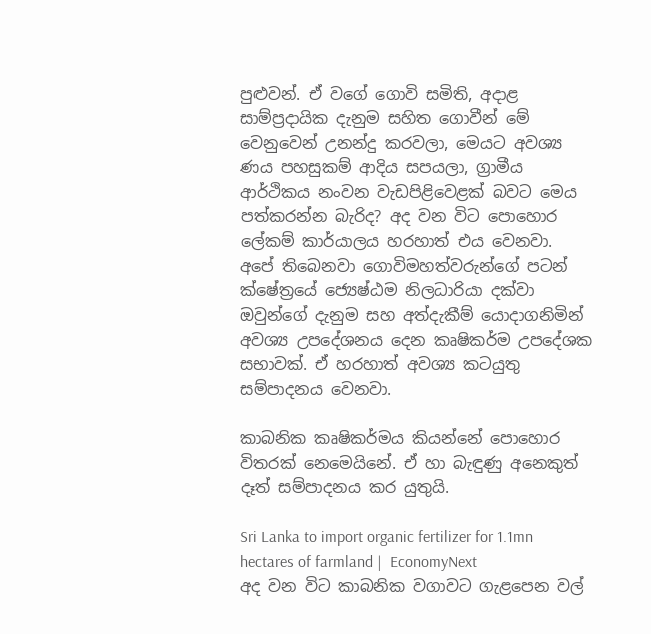පුළුවන්. ඒ වගේ ගොවි සමිති, අදාළ සාම්ප්‍රදායික දැනුම සහිත ගොවීන් මේ වෙනුවෙන් උනන්දු කරවලා, මෙයට අවශ්‍ය ණය පහසුකම් ආදිය සපයලා, ග්‍රාමීය ආර්ථිකය නංවන වැඩපි‍ළිවෙළක් බවට මෙය පත්කරන්න බැරිද? අද වන විට පොහොර ලේකම් කාර්යාලය හරහාත් එය වෙනවා. අපේ තිබෙනවා ගොවිමහත්වරුන්ගේ පටන් ක්ෂේත්‍රයේ ජ්‍යෙෂ්ඨම නිලධාරියා දක්වා ඔවුන්ගේ දැනුම සහ අත්දැකීම් යොදාගනිමින් අවශ්‍ය උපදේශනය දෙන කෘෂිකර්ම උපදේශක සභාවක්. ඒ හරහාත් අවශ්‍ය කටයුතු සම්පාදනය වෙනවා.

කාබනික කෘෂිකර්මය කියන්නේ පොහොර විතරක් නෙමෙයිනේ. ඒ හා බැඳුණු අනෙකුත් දෑත් සම්පාදනය කර යුතුයි.

Sri Lanka to import organic fertilizer for 1.1mn hectares of farmland |  EconomyNext
අද වන විට කාබනික වගාවට ගැළපෙන වල්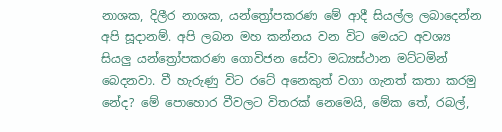නාශක, දිලීර නාශක, යන්ත්‍රෝපකරණ මේ ආදී සියල්ල ලබාදෙන්න අපි සූදානම්. අපි ලබන මහ කන්නය වන විට මෙයට අවශ්‍ය සියලු යන්ත්‍රෝපකරණ ගොවිජන සේවා මධ්‍යස්ථාන මට්ටමින් බෙදනවා. වී හැරුණු විට රටේ අනෙකුත් වගා ගැනත් කතා කරමු නේද? මේ පොහොර වීවලට විතරක් නෙමෙයි, මේක තේ, රබල්,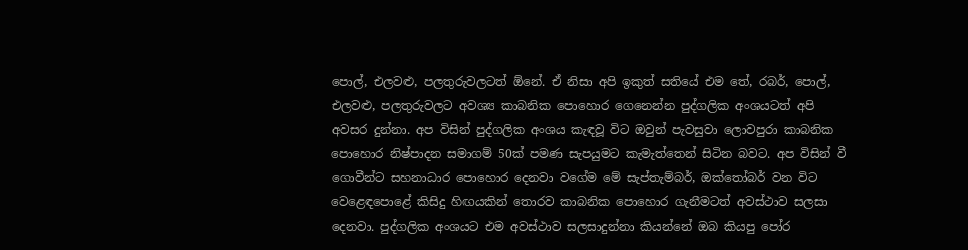පොල්, එලවළු, පලතුරුවලටත් ඕනේ. ඒ නිසා අපි ඉකුත් සතියේ එම තේ, රබර්, පොල්, එලවළු, පලතුරුවලට අවශ්‍ය කාබනික පොහොර ගෙනෙන්න පුද්ගලික අංශයටත් අපි අවසර දුන්නා. අප විසින් පුද්ගලික අංශය කැඳවූ විට ඔවුන් පැවසුවා ලොවපුරා කාබනික පොහොර නිෂ්පාදන සමාගම් 50ක් පමණ සැපයුමට කැ‍මැත්තෙන් සිටින බවට. අප විසින් වී ගොවීන්ට සහනාධාර පොහොර දෙනවා වගේම මේ සැප්තැම්බර්, ඔක්තෝබර් වන විට වෙළෙඳපොළේ කිසිදු හිඟයකින් තොරව කාබනික පොහොර ගැනීමටත් අවස්ථාව සලසා දෙනවා. පුද්ගලික අංශයට එම අවස්ථාව සලසාදුන්නා කියන්නේ ඔබ කියපු පෝර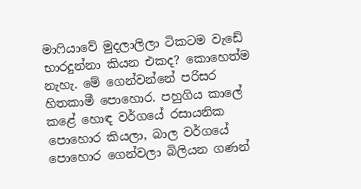මාෆියාවේ මුදලාලිලා ටිකටම වැඩේ භාරදුන්නා කියන එකද? කොහෙත්ම නැහැ. මේ ගෙන්වන්නේ පරිසර හිතකාමී පොහොර. පහුගිය කාලේ කළේ හොඳ වර්ගයේ රසායනික පොහොර කියලා, බාල වර්ගයේ පොහොර ගෙන්වලා බිලියන ගණන්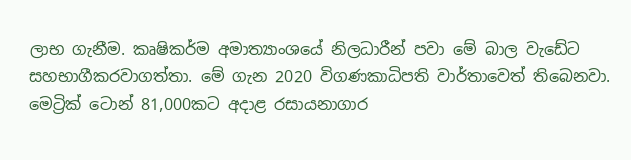ලාභ ගැනීම. කෘෂිකර්ම අමාත්‍යාංශයේ නිලධාරීන් පවා මේ බාල වැඩේට සහභාගීකරවාගත්තා. මේ ගැන 2020 විගණකාධිපති වාර්තාවෙත් තිබෙනවා. මෙට්‍රික් ටොන් 81,000කට අදාළ රසායනාගාර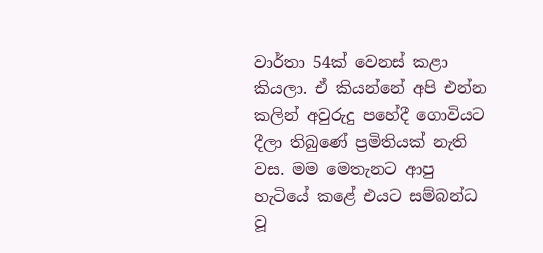වාර්තා 54ක් වෙනස් කළා කියලා. ඒ කියන්නේ අපි එන්න කලින් අවුරුදු පහේදී ගොවියට දීලා තිබුණේ ප්‍රමිතියක් නැති වස. මම මෙතැනට ආපු හැටියේ කළේ එයට සම්බන්ධ වූ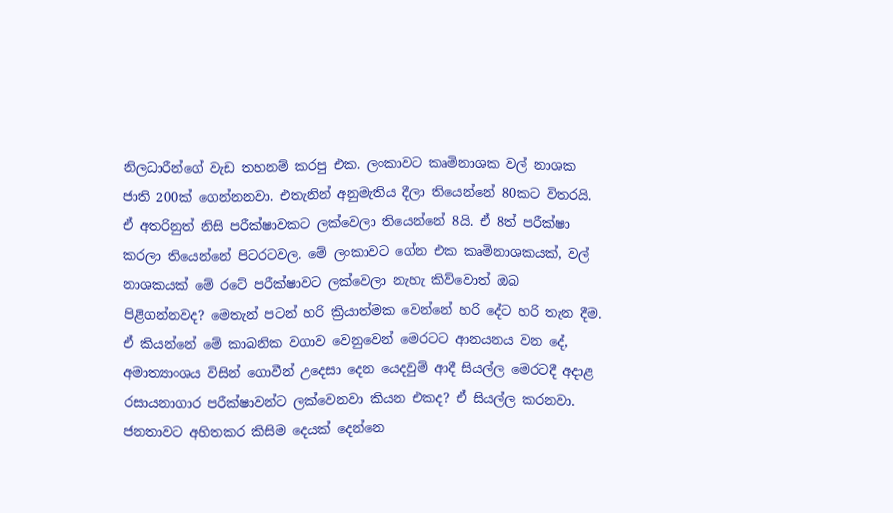නිලධාරීන්ගේ වැඩ තහනම් කරපු එක. ලංකාවට කෘමිනාශක වල් නාශක ජාති 200ක් ගෙන්නනවා. එතැනින් අනුමැතිය දීලා තියෙන්නේ 80කට විතරයි. ඒ අතරිනුත් නිසි පරීක්ෂාවකට ලක්වෙලා තියෙන්නේ 8යි. ඒ 8ත් පරීක්ෂා කරලා තියෙන්නේ පිටරටවල. මේ ලංකාවට ගේන එක කෘමිනාශකයක්, වල් නාශකයක් මේ රටේ පරීක්ෂාවට ලක්වෙලා නැහැ කිව්වොත් ඔබ පිළිගන්නවද? මෙතැන් පටන් හරි ක්‍රියාත්මක වෙන්නේ හරි දේට හරි තැන දීම. ඒ කියන්නේ මේ කාබනික වගාව වෙනුවෙන් මෙරටට ආනයනය වන දේ, අමාත්‍යාංශය විසින් ගොවීන් උදෙසා දෙන යෙදවුම් ආදී සියල්ල මෙරටදී අදාළ රසායනාගාර පරීක්ෂාවන්ට ලක්වෙනවා කියන එකද? ඒ සියල්ල කරනවා. ජනතාවට අහිතකර කිසිම දෙයක් දෙන්නෙ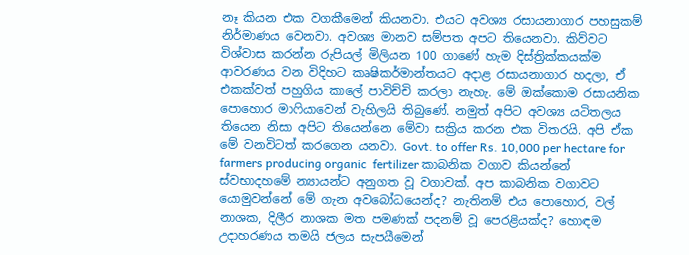නෑ කියන එක වගකීමෙන් කියනවා. එයට අවශ්‍ය රසායනාගාර පහසුකම් නිර්මාණය වෙනවා. අවශ්‍ය මානව සම්පත අපට තියෙනවා. කිව්වට විශ්වාස කරන්න රුපියල් මිලියන 100 ගාණේ හැම දිස්ත්‍රික්කයක්ම ආවරණය වන විදිහට කෘෂිකර්මාන්තයට අදාළ රසායනාගාර හදලා, ඒ එකක්වත් පහුගිය කාලේ පාවිච්චි කරලා නැහැ. මේ ඔක්කොම රසායනික පොහොර මාෆියාවෙන් වැහිලයි තිබුණේ. නමුත් අපිට අවශ්‍ය යටිතලය තියෙන නිසා අපිට තියෙන්නෙ මේවා සක්‍රිය කරන එක විතරයි. අපි ඒක මේ වනවිටත් කරගෙන යනවා. Govt. to offer Rs. 10,000 per hectare for farmers producing organic  fertilizer කාබනික වගාව කියන්නේ ස්වභාදහමේ න්‍යායන්ට අනුගත වූ වගාවක්. අප කාබනික වගාවට යොමුවන්නේ මේ ගැන අවබෝධයෙන්ද? නැතිනම් එය පොහොර, වල් නාශක, දිලීර නාශක මත පමණක් පදනම් වූ පෙරළියක්ද? හොඳම උදාහරණය තමයි ජලය සැපයීමෙන්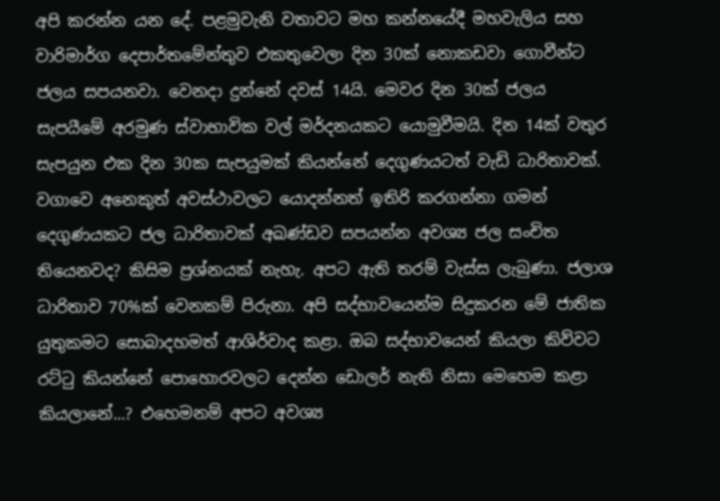අපි කරන්න යන දේ. පළමුවැනි වතාවට මහ කන්න‍යේදී මහවැලිය සහ වාරිමාර්ග දෙපාර්තමේන්තුව එකතුවෙලා දින 30ක් නොකඩවා ගොවීන්ට ජලය සපයනවා. වෙනදා දුන්නේ දවස් 14යි. මෙවර දින 30ක් ජලය සැපයීමේ අරමුණ ස්වාභාවික වල් මර්දනයකට යොමුවීමයි. දින 14ක් වතුර සැපයුන එක දින 30ක සැපයුමක් කියන්නේ දෙගුණයටත් වැඩි ධාරිතාවක්. වගාවෙ අනෙකුත් අවස්ථාවලට යොදන්නත් ඉතිරි කරගන්නා ගමන් දෙගුණයකට ජල ධාරිතාවක් අඛණ්ඩව සපයන්න අවශ්‍ය ජල සංචිත තියෙනවද? කිසිම ප්‍රශ්නයක් නැහැ. අපට ඇති තරම් වැස්ස ලැබුණා. ජලාශ ධාරිතාව 70%ක් වෙනකම් පිරුනා. අපි සද්භාවයෙන්ම සිදුකරන මේ ජාතික යුතුකමට සොබාදහමත් ආශිර්වාද කළා. ඔබ සද්භාවයෙන් කියලා කිව්වට රට්ටු කියන්නේ පොහොරවලට දෙන්න ඩොලර් නැති නිසා මෙහෙම කළා කියලානේ...? එහෙමනම් අපට අවශ්‍ය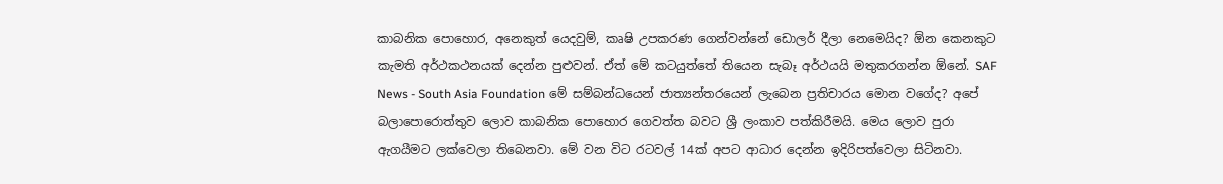කාබනික පොහොර, අනෙකුත් යෙදවුම්, කෘෂි උපකරණ ගෙන්වන්නේ ඩොලර් දීලා නෙමෙයිද? ඕන කෙනකුට කැමති අර්ථකථනයක් දෙන්න පුළුවන්. ඒත් මේ කටයුත්තේ තියෙන සැබෑ අර්ථයයි මතුකරගන්න ඕනේ. SAF News - South Asia Foundation මේ සම්බන්ධයෙන් ජාත්‍යන්තරයෙන් ලැබෙන ප්‍රතිචාරය මොන වගේද? අපේ බලාපොරොත්තුව ලොව කාබනික පොහොර ගෙවත්ත බවට ශ්‍රී ලංකාව පත්කිරීමයි. මෙය ලොව පුරා ඇගයීමට ලක්වෙලා තිබෙනවා. මේ වන විට රටවල් 14ක් අපට ආධාර දෙන්න ඉදිරිපත්වෙලා සිටිනවා.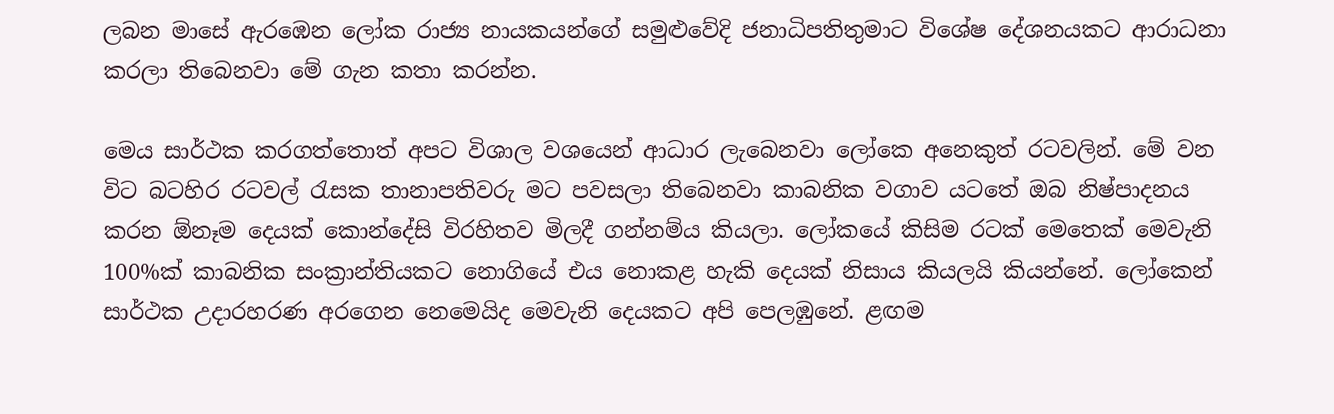ලබන මාසේ ඇරඹෙන ලෝක රාජ්‍ය නායකයන්ගේ සමුළුවේදි ජනාධිපතිතුමාට විශේෂ දේශනයකට ආරාධනා කරලා තිබෙනවා මේ ගැන කතා කරන්න.

මෙය සාර්ථක කරගත්තොත් අපට විශාල වශයෙන් ආධාර ලැබෙනවා ලෝකෙ අනෙකුත් රටවලින්. මේ වන විට බටහිර රටවල් රැසක තානාපතිවරු මට පවසලා තිබෙනවා කාබනික වගාව යටතේ ඔබ නිෂ්පාදනය කරන ඕනෑම දෙයක් කොන්දේසි විරහිතව මිලදී ගන්නම්ය කියලා. ලෝකයේ කිසිම රටක් මෙතෙක් මෙවැනි 100%ක් කාබනික සංක්‍රාන්තියකට නොගියේ එය නොකළ හැකි දෙයක් නිසාය කියලයි කියන්නේ. ලෝකෙන් සාර්ථක උදාරහරණ අරගෙන නෙමෙයිද මෙවැනි දෙයකට අපි පෙලඹුනේ. ළඟම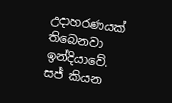උදාහරණයක් තිබෙනවා ඉන්දියාවේ. සජ් කියන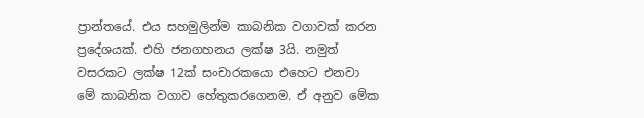ප්‍රාන්තයේ. එය සහමුලින්ම කාබනික වගාවක් කරන ප්‍රදේශයක්. එහි ජනගහනය ලක්ෂ 3යි. නමුත් වසරකට ලක්ෂ 12ක් සංචාරකයො එහෙට එනවා මේ කාබනික වගාව හේතුකරගෙනම. ඒ අනුව මේක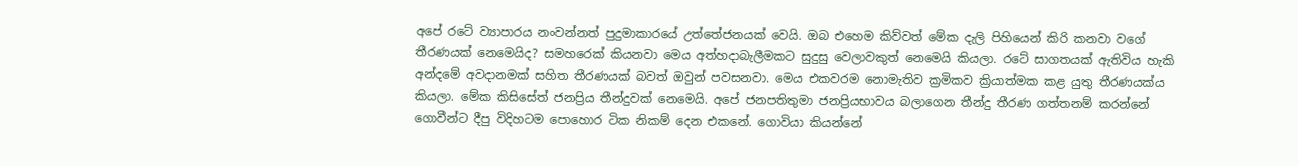අපේ රටේ ව්‍යාපාරය නංවන්නත් පුදුමාකාරයේ උත්තේජනයක් වෙයි. ඔබ එහෙම කිව්වත් මේක දැලි පිහියෙන් කිරි කනවා වගේ තීරණයක් නෙමෙයිද? සමහරෙක් කියනවා මෙය ‍අත්හදාබැලීමකට සුදුසු වෙලාවකුත් නෙමෙයි කියලා. රටේ සාගතයක් ඇතිවිය හැකි අන්දමේ අවදානමක් සහිත තීරණයක් බවත් ඔවුන් පවසනවා. මෙය එකවරම නොමැතිව ක්‍රමිකව ක්‍රියාත්මක කළ යුතු තීරණයක්ය කියලා. මේක කිසිසේත් ජනප්‍රිය තීන්දුවක් නෙමෙයි. අපේ ජනපතිතුමා ජනප්‍රියභාවය බලාගෙන තීන්දු තීරණ ගත්තනම් කරන්නේ ගොවීන්ට දීපු විදිහටම පොහොර ටික නිකම් දෙන එකනේ. ගොවියා කියන්නේ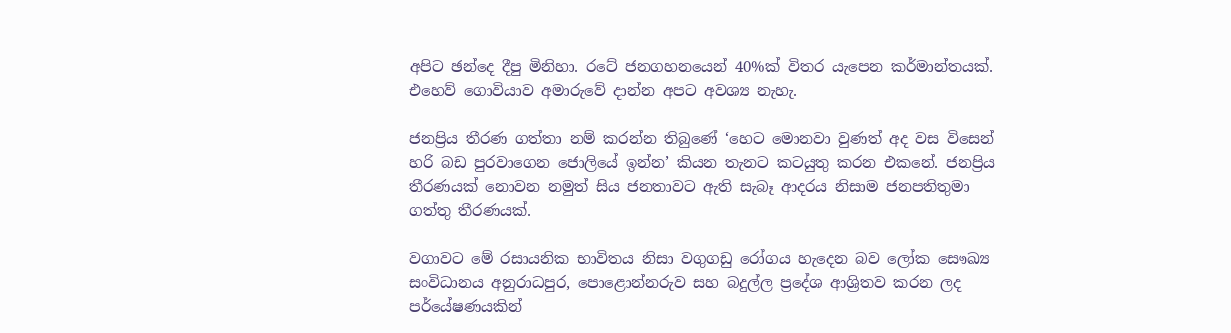අපිට ඡන්දෙ දීපු මිනිහා. රටේ ජනගහනයෙන් 40%ක් විතර යැපෙන කර්මාන්තයක්. එහෙව් ගොවියාව අමාරුවේ දාන්න අපට අවශ්‍ය නැහැ.

ජනප්‍රිය තීරණ ගත්තා නම් කරන්න තිබුණේ ‘හෙට මොනවා වුණත් අද වස විසෙන් හරි බඩ පුරවාගෙන ජොලියේ ඉන්න’ කියන තැනට කටයුතු කරන එකනේ. ජනප්‍රිය තීරණයක් නොවන නමුත් සිය ජනතාවට ඇති සැබෑ ආදරය නිසාම ජනපතිතුමා ගත්තු තීරණයක්.

වගාවට මේ රසායනික භාවිතය නිසා වගුගඩු රෝගය හැදෙන බව ලෝක සෞඛ්‍ය සංවිධානය අනුරාධපුර, පොළොන්නරුව සහ බදුල්ල ප්‍රදේශ ආශ්‍රිතව කරන ලද පර්‌යේෂණයකින්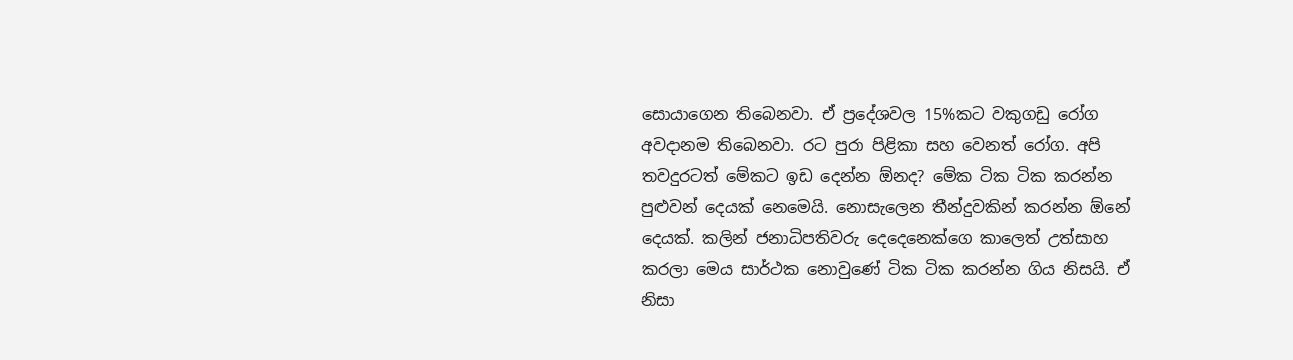සොයාගෙන තිබෙනවා. ඒ ප්‍රදේශවල 15%කට වකුගඩු රෝග අවදානම තිබෙනවා. රට පුරා පිළිකා සහ වෙනත් රෝග. අපි තවදුරටත් මේකට ඉඩ දෙන්න ඕනද? මේක ටික ටික කරන්න පුළුවන් දෙයක් නෙමෙයි. නොසැලෙන තීන්දුවකින් කරන්න ඕනේ දෙයක්. කලින් ජනාධිපතිවරු දෙදෙනෙක්ගෙ කාලෙත් උත්සාහ කරලා මෙය සාර්ථක නොවුණේ ටික ටික කරන්න ගිය නිසයි. ඒ නිසා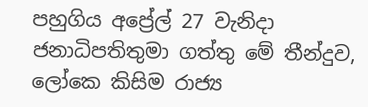පහුගිය අප්‍රේල් 27 වැනිදා ජනාධිපතිතුමා ගත්තු මේ තීන්දුව, ලෝකෙ කිසිම රාජ්‍ය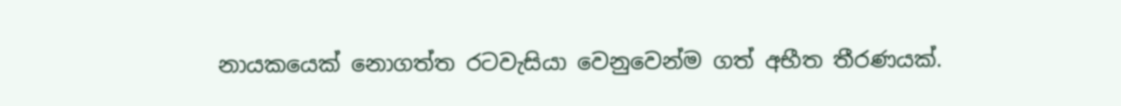නායකයෙක් නොගත්ත රටවැසියා වෙනුවෙන්ම ගත් අභීත තීරණයක්.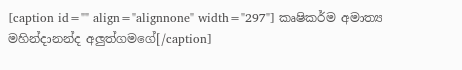[caption id="" align="alignnone" width="297"] කෘෂිකර්ම අමාත්‍ය මහින්දානන්ද අලුත්ගමගේ[/caption]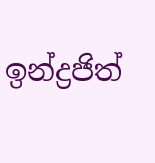ඉන්ද්‍රජිත්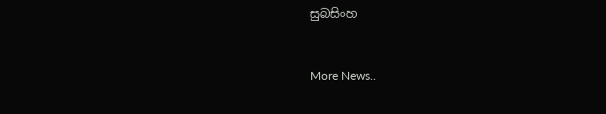සුබසිංහ


More News..